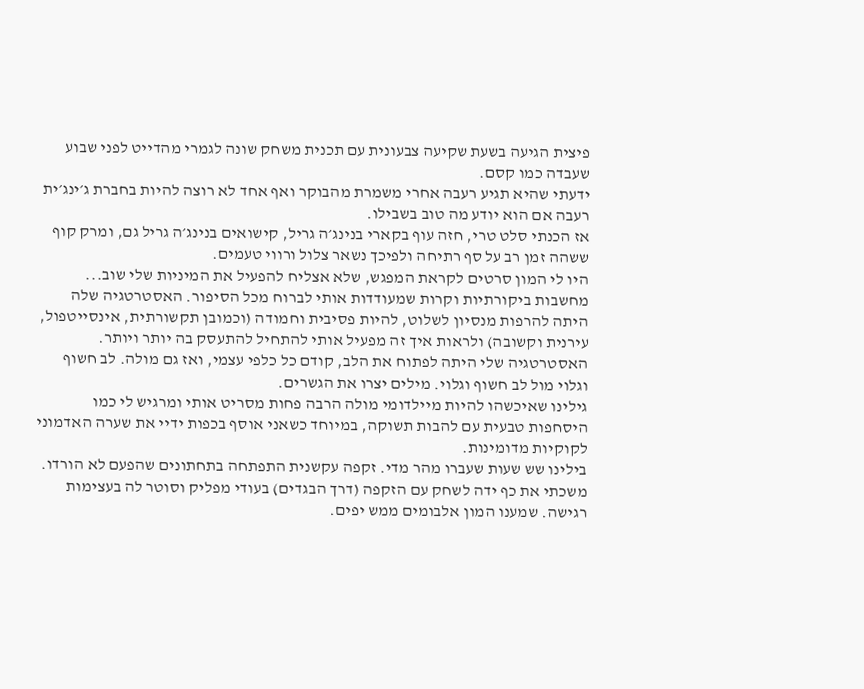פיצית הגיעה בשעת שקיעה צבעונית עם תכנית משחק שונה לגמרי מהדייט לפני שבוע שעבדה כמו קסם.
ידעתי שהיא תגיע רעבה אחרי משמרת מהבוקר ואף אחד לא רוצה להיות בחברת ג׳ינג׳ית רעבה אם הוא יודע מה טוב בשבילו.
אז הכנתי סלט טרי, חזה עוף בקארי בנינג׳ה גריל, קישואים בנינג׳ה גריל גם, ומרק קוף ששהה זמן רב על סף רתיחה ולפיכך נשאר צלול ורווי טעמים.
היו לי המון סרטים לקראת המפגש, שלא אצליח להפעיל את המיניות שלי שוב... מחשבות ביקורתיות וקרות שמעודדות אותי לברוח מכל הסיפור. האסטרטגיה שלה היתה להרפות מנסיון לשלוט, להיות פסיבית וחמודה (וכמובן תקשורתית, אינסייטפול, עירנית וקשובה) ולראות איך זה מפעיל אותי להתחיל להתעסק בה יותר ויותר.
האסטרטגיה שלי היתה לפתוח את הלב, קודם כל כלפי עצמי, ואז גם מולה. לב חשוף וגלוי מול לב חשוף וגלוי. מילים יצרו את הגשרים.
גילינו שאיכשהו להיות מיילדומי מולה הרבה פחות מסריט אותי ומרגיש לי כמו היסחפות טבעית עם להבות תשוקה, במיוחד כשאני אוסף בכפות ידיי את שערה האדמוני לקוקיות מדומינות.
בילינו שש שעות שעברו מהר מדי. זקפה עקשנית התפתחה בתחתונים שהפעם לא הורדו. משכתי את כף ידה לשחק עם הזקפה (דרך הבגדים) בעודי מפליק וסוטר לה בעצימות רגישה. שמענו המון אלבומים ממש יפים.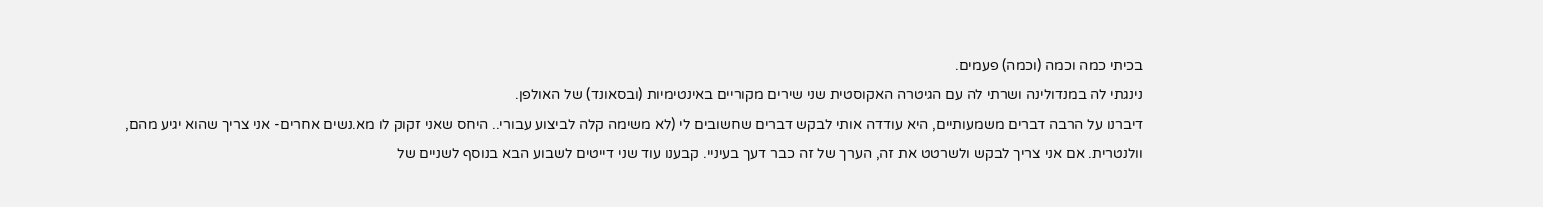בכיתי כמה וכמה (וכמה) פעמים.
נינגתי לה במנדולינה ושרתי לה עם הגיטרה האקוסטית שני שירים מקוריים באינטימיות (ובסאונד) של האולפן.
דיברנו על הרבה דברים משמעותיים, היא עודדה אותי לבקש דברים שחשובים לי (לא משימה קלה לביצוע עבורי.. היחס שאני זקוק לו מא.נשים אחרים- אני צריך שהוא יגיע מהם, וולנטרית. אם אני צריך לבקש ולשרטט את זה, הערך של זה כבר דעך בעיניי. קבענו עוד שני דייטים לשבוע הבא בנוסף לשניים של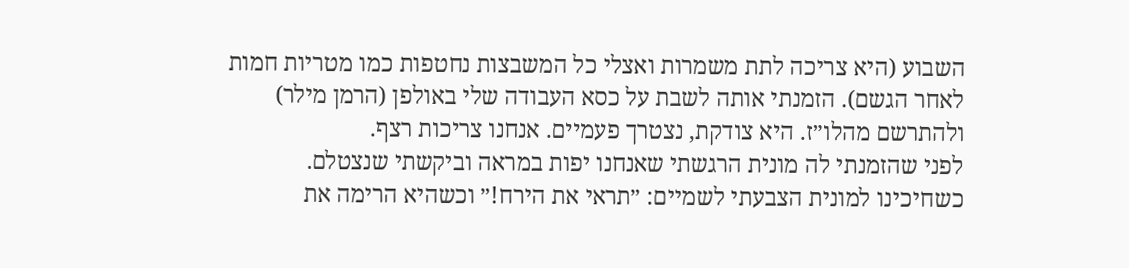השבוע (היא צריכה לתת משמרות ואצלי כל המשבצות נחטפות כמו מטריות חמות לאחר הגשם). הזמנתי אותה לשבת על כסא העבודה שלי באולפן (הרמן מילר) ולהתרשם מהלו״ז. היא צודקת, נצטרך פעמיים. אנחנו צריכות רצף.
לפני שהזמנתי לה מונית הרגשתי שאנחנו יפות במראה וביקשתי שנצטלם.
כשחיכינו למונית הצבעתי לשמיים: ״תראי את הירח!״ וכשהיא הרימה את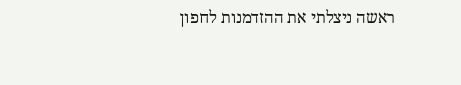ראשה ניצלתי את ההזדמנות לחפון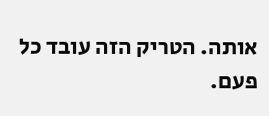אותה. הטריק הזה עובד כל פעם.